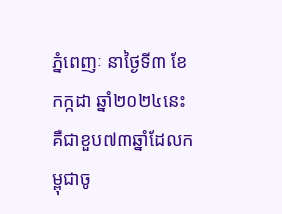ភ្នំពេញៈ នាថ្ងៃទី៣ ខែកក្កដា ឆ្នាំ២០២៤នេះ គឺជាខួប៧៣ឆ្នាំដែលកម្ពុជាចូ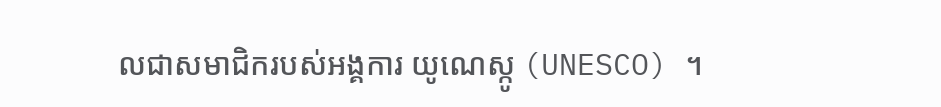លជាសមាជិករបស់អង្គការ យូណេស្កូ (UNESCO) ។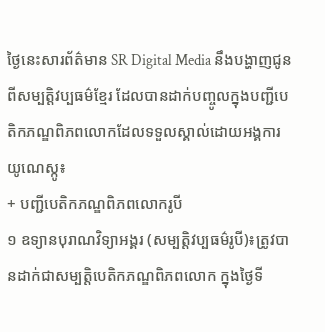ថ្ងៃនេះសារព័ត៌មាន SR Digital Media នឹងបង្ហាញជូនពីសម្បត្តិវប្បធម៌ខ្មែរ ដែលបានដាក់បញ្ចូលក្នុងបញ្ជីបេតិកភណ្ឌពិភពលោកដែលទទួលស្គាល់ដោយអង្គការយូណេស្កូ៖
+ បញ្ជីបេតិកភណ្ឌពិភពលោករូបី
១ ឧទ្យានបុរាណវិទ្យាអង្គរ (សម្បត្តិវប្បធម៌រូបី)៖ត្រូវបានដាក់ជាសម្បត្តិបេតិកភណ្ឌពិភពលោក ក្នុងថ្ងៃទី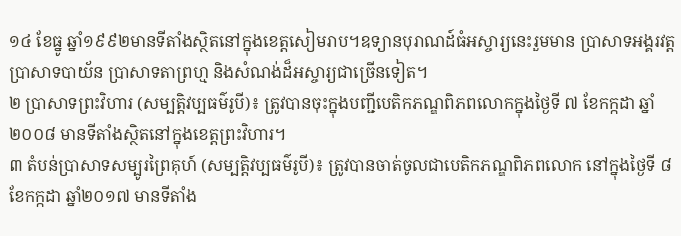១៤ ខែធ្នូ ឆ្នាំ១៩៩២មានទីតាំងស្ថិតនៅក្នុងខេត្តសៀមរាប។ឧទ្យានបុរាណដ៍ធំអស្ចារ្យនេះរួមមាន ប្រាសាទអង្គរវត្ត ប្រាសាទបាយ័ន ប្រាសាទតាព្រហ្ម និងសំណង់ដ៏អស្ចារ្យជាច្រើនទៀត។
២ ប្រាសាទព្រះវិហារ (សម្បត្តិវប្បធម៌រូបី)៖ ត្រូវបានចុះក្នុងបញ្ជីបេតិកភណ្ឌពិភពលោកក្នុងថ្ងៃទី ៧ ខែកក្កដា ឆ្នាំ២០០៨ មានទីតាំងស្ថិតនៅក្នុងខេត្តព្រះវិហារ។
៣ តំបន់ប្រាសាទសម្បូរព្រៃគុហ៍ (សម្បត្តិវប្បធម៌រូបី)៖ ត្រូវបានចាត់ចូលជាបេតិកភណ្ឌពិភពលោក នៅក្នុងថ្ងៃទី ៨ ខែកក្កដា ឆ្នាំ២០១៧ មានទីតាំង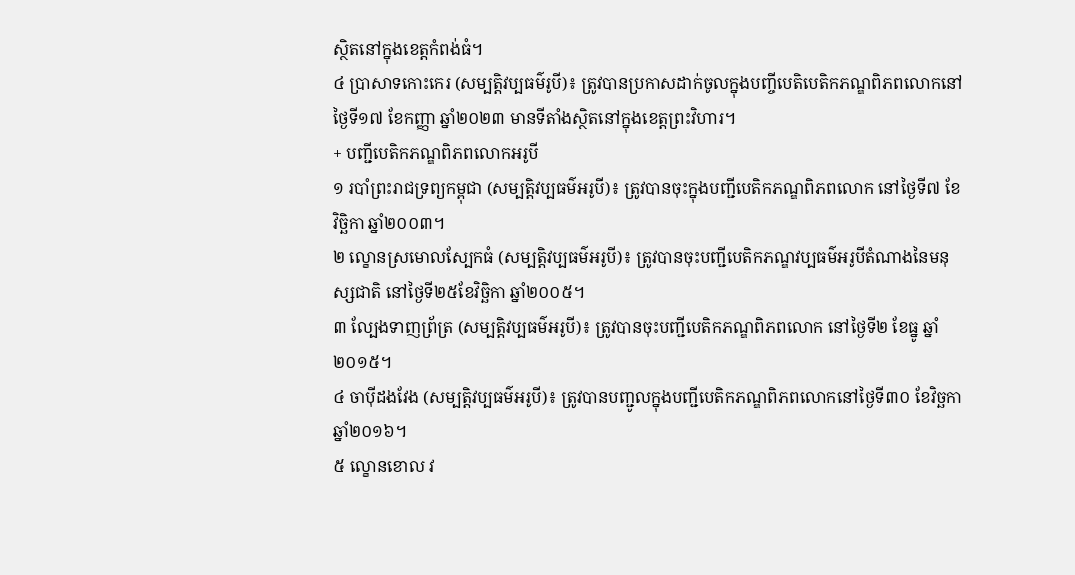ស្ថិតនៅក្នុងខេត្តកំពង់ធំ។
៤ ប្រាសាទកោះកេរ (សម្បត្តិវប្បធម៌រូបី)៖ ត្រូវបានប្រកាសដាក់ចូលក្នុងបញ្ចីបេតិបេតិកភណ្ឌពិភពលោកនៅថ្ងៃទី១៧ ខែកញ្ញា ឆ្នាំ២០២៣ មានទីតាំងស្ថិតនៅក្នុងខេត្តព្រះវិហារ។
+ បញ្ជីបេតិកភណ្ឌពិភពលោកអរូបី
១ របាំព្រះរាជទ្រព្យកម្ពុជា (សម្បត្តិវប្បធម៌អរូបី)៖ ត្រូវបានចុះក្នុងបញ្ជីបេតិកភណ្ឌពិភពលោក នៅថ្ងៃទី៧ ខែវិច្ឆិកា ឆ្នាំ២០០៣។
២ ល្ខោនស្រមោលស្បែកធំ (សម្បត្តិវប្បធម៌អរូបី)៖ ត្រូវបានចុះបញ្ជីបេតិកភណ្ឌវប្បធម៌អរូបីតំណាងនៃមនុស្សជាតិ នៅថ្ងៃទី២៥ខែវិច្ឆិកា ឆ្នាំ២០០៥។
៣ ល្បែងទាញព្រ័ត្រ (សម្បត្តិវប្បធម៌អរូបី)៖ ត្រូវបានចុះបញ្ជីបេតិកភណ្ឌពិភពលោក នៅថ្ងៃទី២ ខែធ្នូ ឆ្នាំ ២០១៥។
៤ ចាប៉ីដងវែង (សម្បត្តិវប្បធម៌អរូបី)៖ ត្រូវបានបញ្ជូលក្នុងបញ្ជីបេតិកភណ្ឌពិភពលោកនៅថ្ងៃទី៣០ ខែវិច្ឆកា ឆ្នាំ២០១៦។
៥ ល្ខោនខោល វ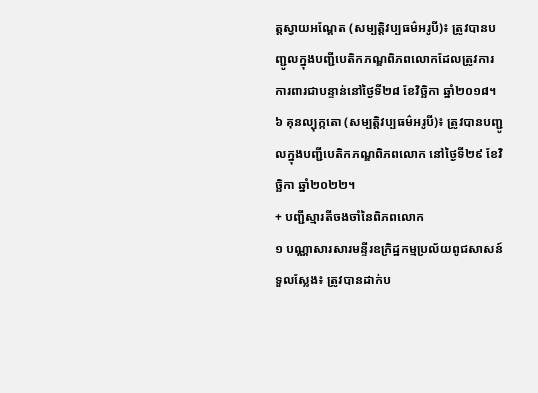ត្តស្វាយអណ្ដែត (សម្បត្តិវប្បធម៌អរូបី)៖ ត្រូវបានបញ្ជូលក្នុងបញ្ជីបេតិកភណ្ឌពិភពលោកដែលត្រូវការការពារជាបន្ទាន់នៅថ្ងៃទី២៨ ខែវិច្ឆិកា ឆ្នាំ២០១៨។
៦ គុនល្បុក្កតោ (សម្បត្តិវប្បធម៌អរូបី)៖ ត្រូវបានបញ្ជូលក្នុងបញ្ជីបេតិកភណ្ឌពិភពលោក នៅថ្ងៃទី២៩ ខែវិច្ឆិកា ឆ្នាំ២០២២។
+ បញ្ជីស្មារតីចងចាំនៃពិភពលោក
១ បណ្ណាសារសារមន្ទីរឧក្រិដ្ឋកម្មប្រល័យពូជសាសន៍ទួលស្លែង៖ ត្រូវបានដាក់ប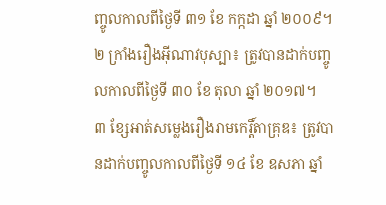ញ្ចូលកាលពីថ្ងៃទី ៣១ ខែ កក្កដា ឆ្នាំ ២០០៩។
២ ក្រាំងរឿងអ៊ីណាវបុស្បា៖ ត្រូវបានដាក់បញ្ចូលកាលពីថ្ងៃទី ៣០ ខែ តុលា ឆ្នាំ ២០១៧។
៣ ខ្សែអាត់សម្លេងរឿងរាមកេរ្តិ៍តាគ្រុឌ៖ ត្រូវបានដាក់បញ្ចូលកាលពីថ្ងៃទី ១៤ ខែ ឧសភា ឆ្នាំ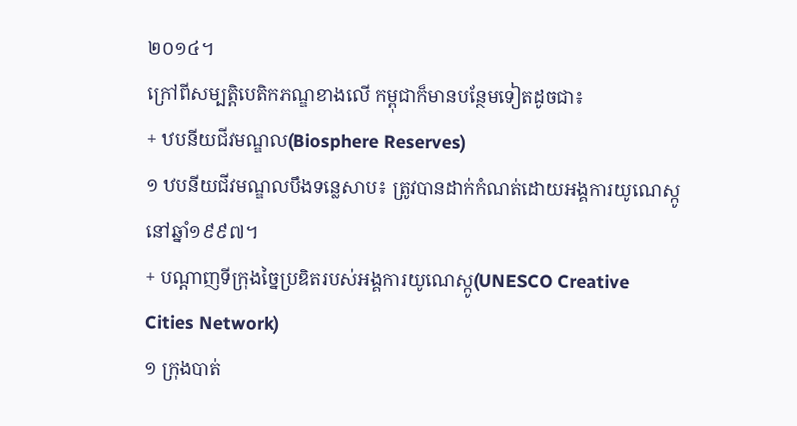២០១៤។
ក្រៅពីសម្បត្តិបេតិកភណ្ឌខាងលើ កម្ពុជាក៏មានបន្ថែមទៀតដូចជា៖
+ ឋបនីយជីវមណ្ឌល(Biosphere Reserves)
១ ឋបនីយជីវមណ្ឌលបឹងទន្លេសាប៖ ត្រូវបានដាក់កំណត់ដោយអង្គការយូណេស្កូនៅឆ្នាំ១៩៩៧។
+ បណ្ដាញទីក្រុងច្នៃប្រឌិតរបស់អង្គការយូណេស្កូ(UNESCO Creative Cities Network)
១ ក្រុងបាត់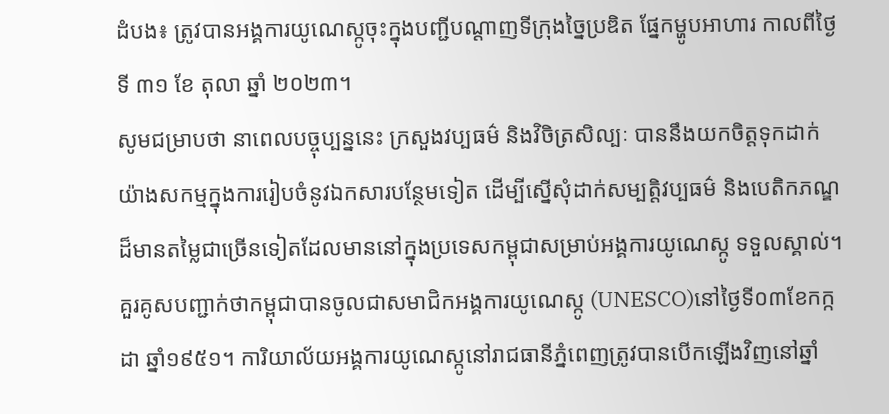ដំបង៖ ត្រូវបានអង្គការយូណេស្កូចុះក្នុងបញ្ជីបណ្ដាញទីក្រុងច្នៃប្រឌិត ផ្នែកម្ហូបអាហារ កាលពីថ្ងៃទី ៣១ ខែ តុលា ឆ្នាំ ២០២៣។
សូមជម្រាបថា នាពេលបច្ចុប្បន្ននេះ ក្រសួងវប្បធម៌ និងវិចិត្រសិល្បៈ បាននឹងយកចិត្តទុកដាក់ យ៉ាងសកម្មក្នុងការរៀបចំនូវឯកសារបន្ថែមទៀត ដើម្បីស្នើសុំដាក់សម្បត្តិវប្បធម៌ និងបេតិកភណ្ឌ ដ៏មានតម្លៃជាច្រើនទៀតដែលមាននៅក្នុងប្រទេសកម្ពុជាសម្រាប់អង្គការយូណេស្កូ ទទួលស្គាល់។
គួរគូសបញ្ជាក់ថាកម្ពុជាបានចូលជាសមាជិកអង្គការយូណេស្កូ (UNESCO)នៅថ្ងៃទី០៣ខែកក្កដា ឆ្នាំ១៩៥១។ ការិយាល័យអង្គការយូណេស្កូនៅរាជធានីភ្នំពេញត្រូវបានបើកឡើងវិញនៅឆ្នាំ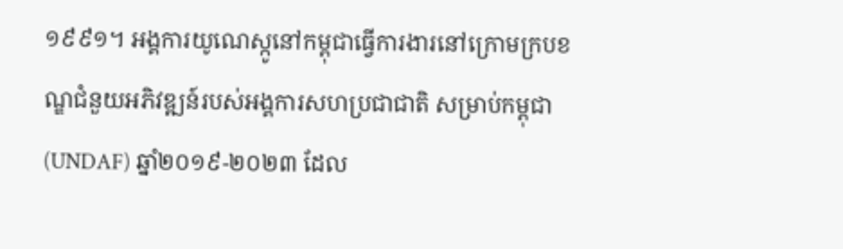១៩៩១។ អង្គការយូណេស្កូនៅកម្ពុជាធ្វើការងារនៅក្រោមក្របខណ្ឌជំនួយអភិវឌ្ឍន៍របស់អង្គការសហប្រជាជាតិ សម្រាប់កម្ពុជា (UNDAF) ឆ្នាំ២០១៩-២០២៣ ដែល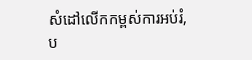សំដៅលើកកម្ពស់ការអប់រំ, ប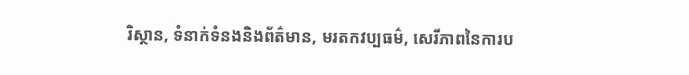រិស្ថាន, ទំនាក់ទំនងនិងព័ត៌មាន, មរតកវប្បធម៌, សេរីភាពនៃការប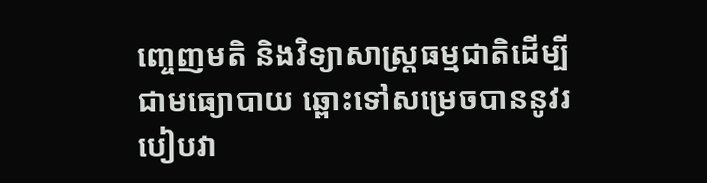ញ្ចេញមតិ និងវិទ្យាសាស្រ្តធម្មជាតិដើម្បីជាមធ្យោបាយ ឆ្ពោះទៅសម្រេចបាននូវរបៀបវា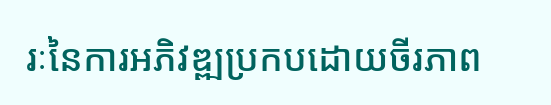រៈនៃការអភិវឌ្ឍប្រកបដោយចីរភាព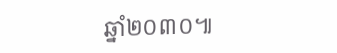ឆ្នាំ២០៣០៕